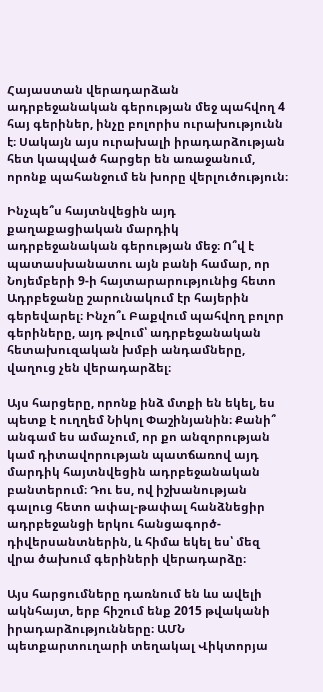Հայաստան վերադարձան ադրբեջանական գերության մեջ պահվող 4 հայ գերիներ, ինչը բոլորիս ուրախությունն է։ Սակայն այս ուրախալի իրադարձության հետ կապված հարցեր են առաջանում, որոնք պահանջում են խորը վերլուծություն։

Ինչպե՞ս հայտնվեցին այդ քաղաքացիական մարդիկ ադրբեջանական գերության մեջ։ Ո՞վ է պատասխանատու այն բանի համար, որ Նոյեմբերի 9-ի հայտարարությունից հետո Ադրբեջանը շարունակում էր հայերին գերեվարել։ Ինչո՞ւ Բաքվում պահվող բոլոր գերիները, այդ թվում՝ ադրբեջանական հետախուզական խմբի անդամները, վաղուց չեն վերադարձել։

Այս հարցերը, որոնք ինձ մտքի են եկել, ես պետք է ուղղեմ Նիկոլ Փաշինյանին։ Քանի՞ անգամ ես ամաչում, որ քո անզորության կամ դիտավորության պատճառով այդ մարդիկ հայտնվեցին ադրբեջանական բանտերում։ Դու ես, ով իշխանության գալուց հետո ափալ-թափալ հանձնեցիր ադրբեջանցի երկու հանցագործ-դիվերսանտներին, և հիմա եկել ես՝ մեզ վրա ծախում գերիների վերադարձը։

Այս հարցումները դառնում են ևս ավելի ակնհայտ, երբ հիշում ենք 2015 թվականի իրադարձությունները։ ԱՄՆ պետքարտուղարի տեղակալ Վիկտորյա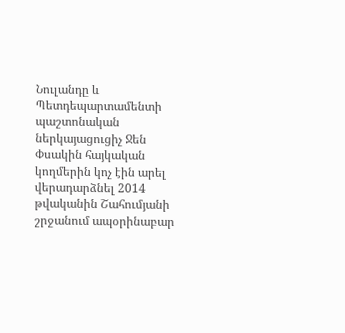Նուլանդը և Պետդեպարտամենտի պաշտոնական ներկայացուցիչ Ջեն Փսակին հայկական կողմերին կոչ էին արել վերադարձնել 2014 թվականին Շահումյանի շրջանում ապօրինաբար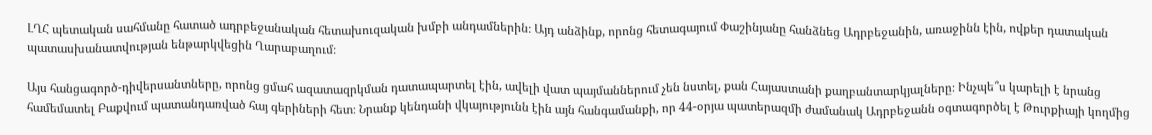ԼՂՀ պետական սահմանը հատած ադրբեջանական հետախուզական խմբի անդամներին։ Այդ անձինք, որոնց հետագայում Փաշինյանը հանձնեց Ադրբեջանին, առաջինն էին, ովքեր դատական պատասխանատվության ենթարկվեցին Ղարաբաղում։

Այս հանցագործ-դիվերսանտները, որոնց ցմահ ազատազրկման դատապարտել էին, ավելի վատ պայմաններում չեն նստել, քան Հայաստանի քաղբանտարկյալները։ Ինչպե՞ս կարելի է նրանց համեմատել Բաքվում պատանդառված հայ գերիների հետ։ Նրանք կենդանի վկայությունն էին այն հանգամանքի, որ 44-օրյա պատերազմի ժամանակ Ադրբեջանն օգտագործել է Թուրքիայի կողմից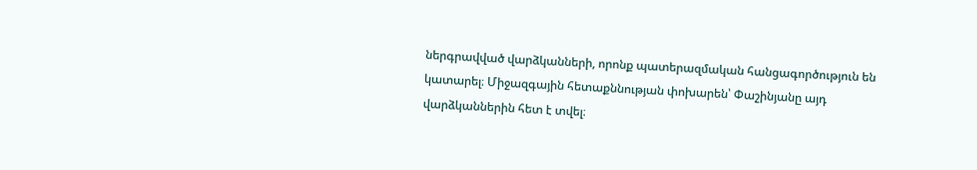ներգրավված վարձկանների, որոնք պատերազմական հանցագործություն են կատարել։ Միջազգային հետաքննության փոխարեն՝ Փաշինյանը այդ վարձկաններին հետ է տվել։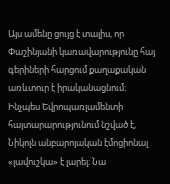Այս ամենը ցույց է տալիս, որ Փաշինյանի կառավարությունը հայ գերիների հարցում քաղաքական առևտուր է իրականացնում։ Ինչպես Եվրոպառլամենտի հայտարարությունում նշված է, Նիկոլն անբարոյական էմոցիոնալ «լավուշկա» է լարել։ Նա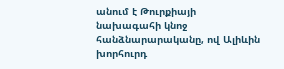անում է Թուրքիայի նախագահի կնոջ հանձնարարականը, ով Ալիևին խորհուրդ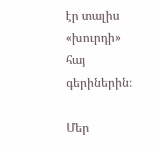էր տալիս «խուրդի» հայ գերիներին։

Մեր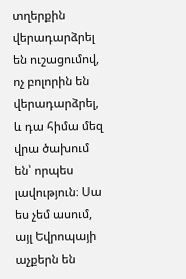տղերքին վերադարձրել են ուշացումով, ոչ բոլորին են վերադարձրել, և դա հիմա մեզ վրա ծախում են՝ որպես լավություն։ Սա ես չեմ ասում, այլ Եվրոպայի աչքերն են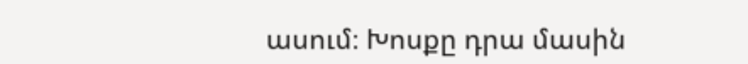ասում։ Խոսքը դրա մասին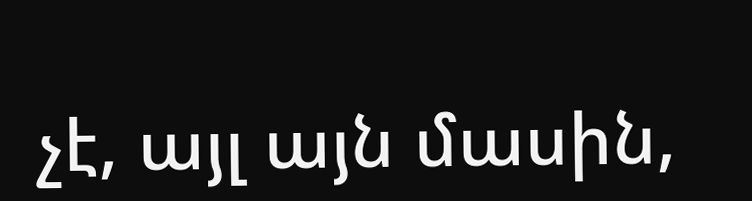չէ, այլ այն մասին,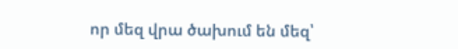որ մեզ վրա ծախում են մեզ՝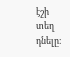էշի տեղ դնելը։